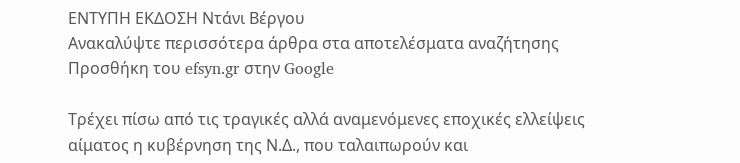ΕΝΤΥΠΗ ΕΚΔΟΣΗ Ντάνι Βέργου
Ανακαλύψτε περισσότερα άρθρα στα αποτελέσματα αναζήτησης
Προσθήκη του efsyn.gr στην Google

Tρέχει πίσω από τις τραγικές αλλά αναμενόμενες εποχικές ελλείψεις αίματος η κυβέρνηση της Ν.Δ., που ταλαιπωρούν και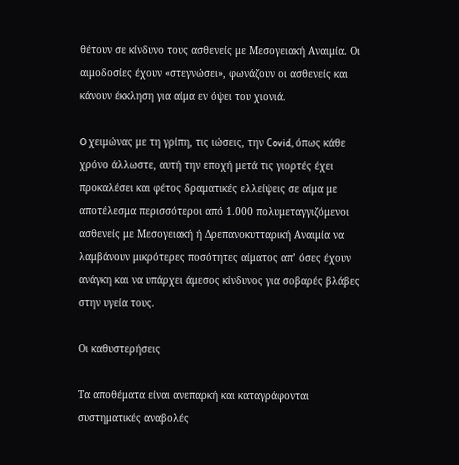θέτουν σε κίνδυνο τους ασθενείς με Μεσογειακή Αναιμία. Οι αιμοδοσίες έχουν «στεγνώσει», φωνάζουν οι ασθενείς και κάνουν έκκληση για αίμα εν όψει του χιονιά.

O χειμώνας με τη γρίπη, τις ιώσεις, την Сovid, όπως κάθε χρόνο άλλωστε, αυτή την εποχή μετά τις γιορτές έχει προκαλέσει και φέτος δραματικές ελλείψεις σε αίμα με αποτέλεσμα περισσότεροι από 1.000 πολυμεταγγιζόμενοι ασθενείς με Μεσογειακή ή Δρεπανοκυτταρική Αναιμία να λαμβάνουν μικρότερες ποσότητες αίματος απ’ όσες έχουν ανάγκη και να υπάρχει άμεσος κίνδυνος για σοβαρές βλάβες στην υγεία τους.

Οι καθυστερήσεις

Τα αποθέματα είναι ανεπαρκή και καταγράφονται συστηματικές αναβολές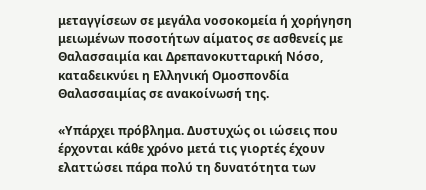μεταγγίσεων σε μεγάλα νοσοκομεία ή χορήγηση μειωμένων ποσοτήτων αίματος σε ασθενείς με Θαλασσαιμία και Δρεπανοκυτταρική Νόσο, καταδεικνύει η Ελληνική Ομοσπονδία Θαλασσαιμίας σε ανακοίνωσή της.

«Υπάρχει πρόβλημα. Δυστυχώς οι ιώσεις που έρχονται κάθε χρόνο μετά τις γιορτές έχουν ελαττώσει πάρα πολύ τη δυνατότητα των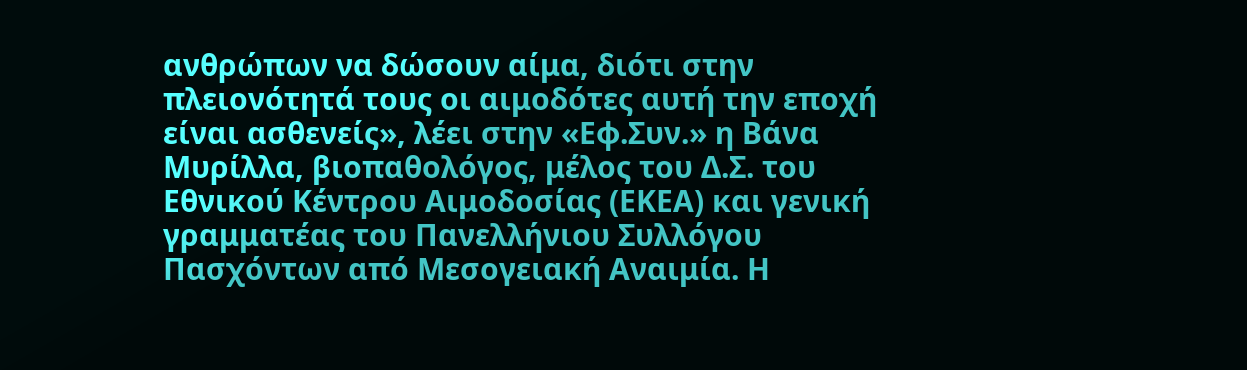ανθρώπων να δώσουν αίμα, διότι στην πλειονότητά τους οι αιμοδότες αυτή την εποχή είναι ασθενείς», λέει στην «Εφ.Συν.» η Βάνα Μυρίλλα, βιοπαθολόγος, μέλος του Δ.Σ. του Εθνικού Κέντρου Αιμοδοσίας (ΕΚΕΑ) και γενική γραμματέας του Πανελλήνιου Συλλόγου Πασχόντων από Μεσογειακή Αναιμία. Η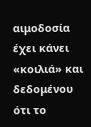αιμοδοσία έχει κάνει «κοιλιά» και δεδομένου ότι το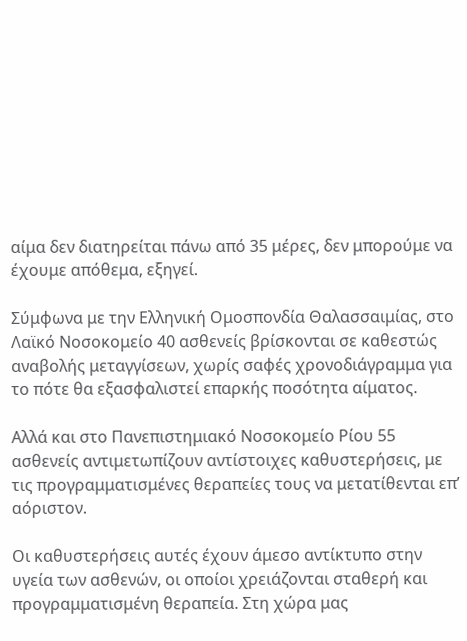αίμα δεν διατηρείται πάνω από 35 μέρες, δεν μπορούμε να έχουμε απόθεμα, εξηγεί.

Σύμφωνα με την Ελληνική Ομοσπονδία Θαλασσαιμίας, στο Λαϊκό Νοσοκομείο 40 ασθενείς βρίσκονται σε καθεστώς αναβολής μεταγγίσεων, χωρίς σαφές χρονοδιάγραμμα για το πότε θα εξασφαλιστεί επαρκής ποσότητα αίματος.

Αλλά και στο Πανεπιστημιακό Νοσοκομείο Ρίου 55 ασθενείς αντιμετωπίζουν αντίστοιχες καθυστερήσεις, με τις προγραμματισμένες θεραπείες τους να μετατίθενται επ’ αόριστον.

Οι καθυστερήσεις αυτές έχουν άμεσο αντίκτυπο στην υγεία των ασθενών, οι οποίοι χρειάζονται σταθερή και προγραμματισμένη θεραπεία. Στη χώρα μας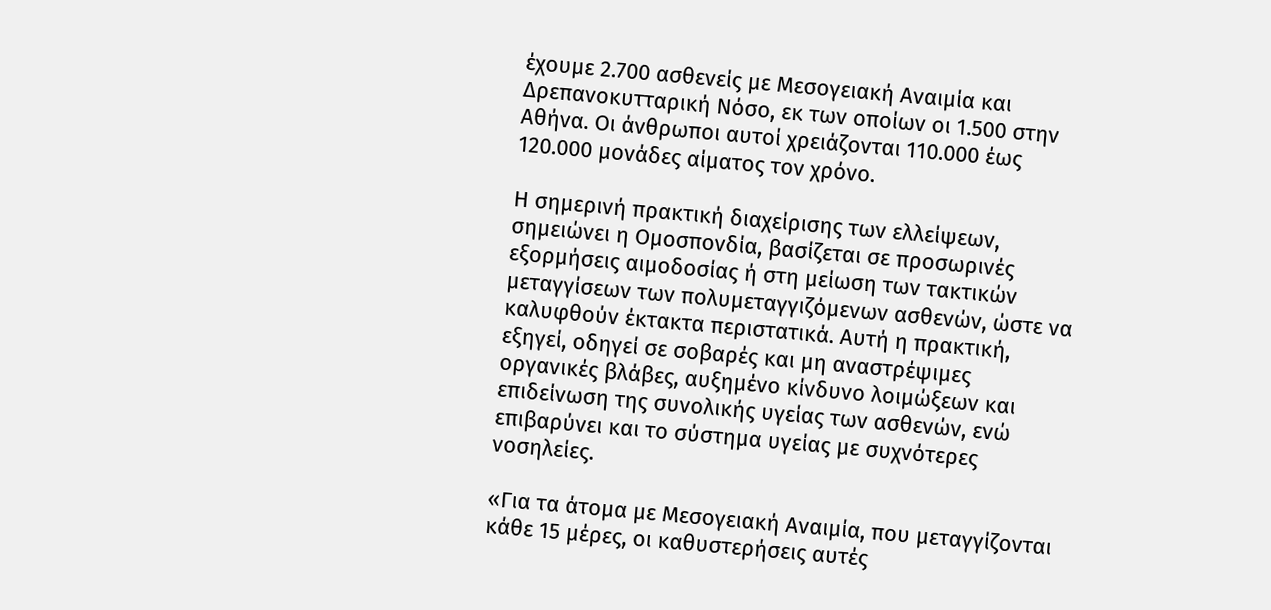έχουμε 2.700 ασθενείς με Μεσογειακή Αναιμία και Δρεπανοκυτταρική Νόσο, εκ των οποίων οι 1.500 στην Αθήνα. Οι άνθρωποι αυτοί χρειάζονται 110.000 έως 120.000 μονάδες αίματος τον χρόνο.

Η σημερινή πρακτική διαχείρισης των ελλείψεων, σημειώνει η Ομοσπονδία, βασίζεται σε προσωρινές εξορμήσεις αιμοδοσίας ή στη μείωση των τακτικών μεταγγίσεων των πολυμεταγγιζόμενων ασθενών, ώστε να καλυφθούν έκτακτα περιστατικά. Αυτή η πρακτική, εξηγεί, οδηγεί σε σοβαρές και μη αναστρέψιμες οργανικές βλάβες, αυξημένο κίνδυνο λοιμώξεων και επιδείνωση της συνολικής υγείας των ασθενών, ενώ επιβαρύνει και το σύστημα υγείας με συχνότερες νοσηλείες.

«Για τα άτομα με Μεσογειακή Αναιμία, που μεταγγίζονται κάθε 15 μέρες, οι καθυστερήσεις αυτές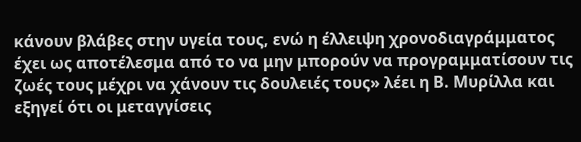κάνουν βλάβες στην υγεία τους, ενώ η έλλειψη χρονοδιαγράμματος έχει ως αποτέλεσμα από το να μην μπορούν να προγραμματίσουν τις ζωές τους μέχρι να χάνουν τις δουλειές τους» λέει η Β. Μυρίλλα και εξηγεί ότι οι μεταγγίσεις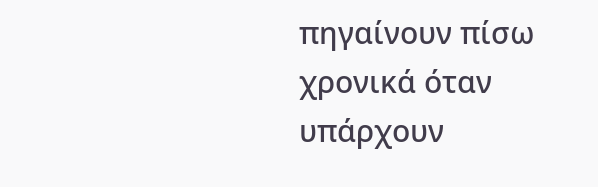πηγαίνουν πίσω χρονικά όταν υπάρχουν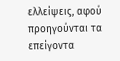ελλείψεις, αφού προηγούνται τα επείγοντα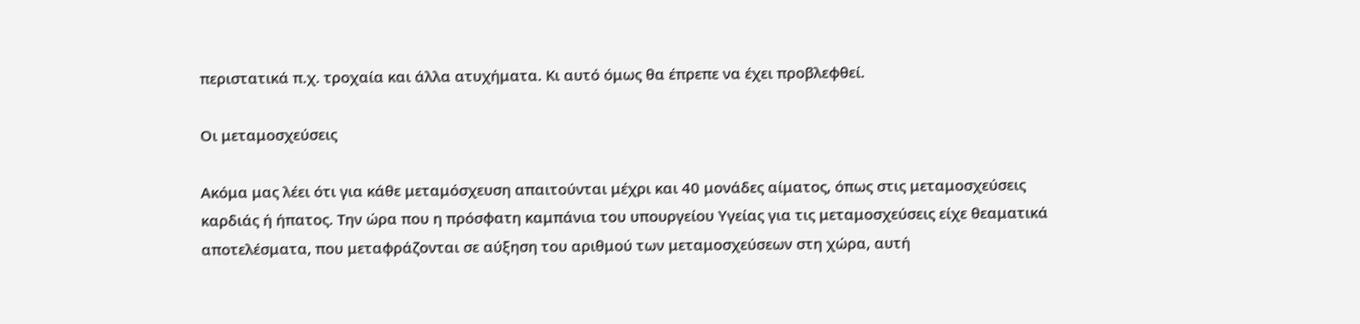περιστατικά π.χ. τροχαία και άλλα ατυχήματα. Κι αυτό όμως θα έπρεπε να έχει προβλεφθεί.

Οι μεταμοσχεύσεις

Ακόμα μας λέει ότι για κάθε μεταμόσχευση απαιτούνται μέχρι και 40 μονάδες αίματος, όπως στις μεταμοσχεύσεις καρδιάς ή ήπατος. Την ώρα που η πρόσφατη καμπάνια του υπουργείου Υγείας για τις μεταμοσχεύσεις είχε θεαματικά αποτελέσματα, που μεταφράζονται σε αύξηση του αριθμού των μεταμοσχεύσεων στη χώρα, αυτή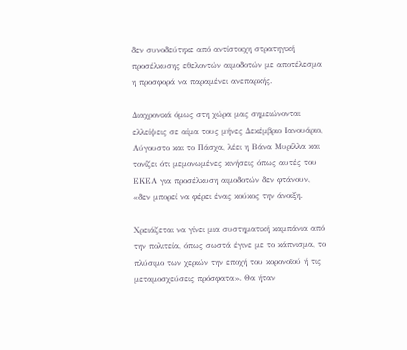δεν συνοδεύτηκε από αντίστοιχη στρατηγική προσέλκυσης εθελοντών αιμοδοτών με αποτέλεσμα η προσφορά να παραμένει ανεπαρκής.

Διαχρονικά όμως στη χώρα μας σημειώνονται ελλείψεις σε αίμα τους μήνες Δεκέμβριο Ιανουάριο, Αύγουστο και το Πάσχα, λέει η Βάνα Μυρίλλα και τονίζει ότι μεμονωμένες κινήσεις όπως αυτές του ΕΚΕΑ για προσέλκυση αιμοδοτών δεν φτάνουν, «δεν μπορεί να φέρει ένας κούκος την άνοιξη.

Χρειάζεται να γίνει μια συστηματική καμπάνια από την πολιτεία, όπως σωστά έγινε με το κάπνισμα, το πλύσιμο των χεριών την εποχή του κορονοϊού ή τις μεταμοσχεύσεις πρόσφατα». Θα ήταν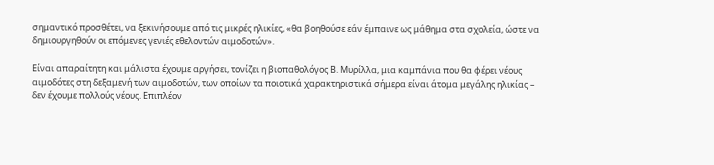σημαντικό προσθέτει, να ξεκινήσουμε από τις μικρές ηλικίες, «θα βοηθούσε εάν έμπαινε ως μάθημα στα σχολεία, ώστε να δημιουργηθούν οι επόμενες γενιές εθελοντών αιμοδοτών».

Είναι απαραίτητη και μάλιστα έχουμε αργήσει, τονίζει η βιοπαθολόγος Β. Μυρίλλα, μια καμπάνια που θα φέρει νέους αιμοδότες στη δεξαμενή των αιμοδοτών, των οποίων τα ποιοτικά χαρακτηριστικά σήμερα είναι άτομα μεγάλης ηλικίας – δεν έχουμε πολλούς νέους. Επιπλέον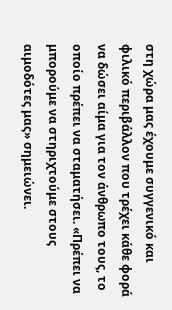στη χώρα μας έχουμε συγγενικό και φιλικό περιβάλλον που τρέχει κάθε φορά να δώσει αίμα για τον άνθρωπο τους, το οποίο πρέπει να σταματήσει. «Πρέπει να μπορούμε να στηριχτούμε στους αιμοδότες μας» σημειώνει.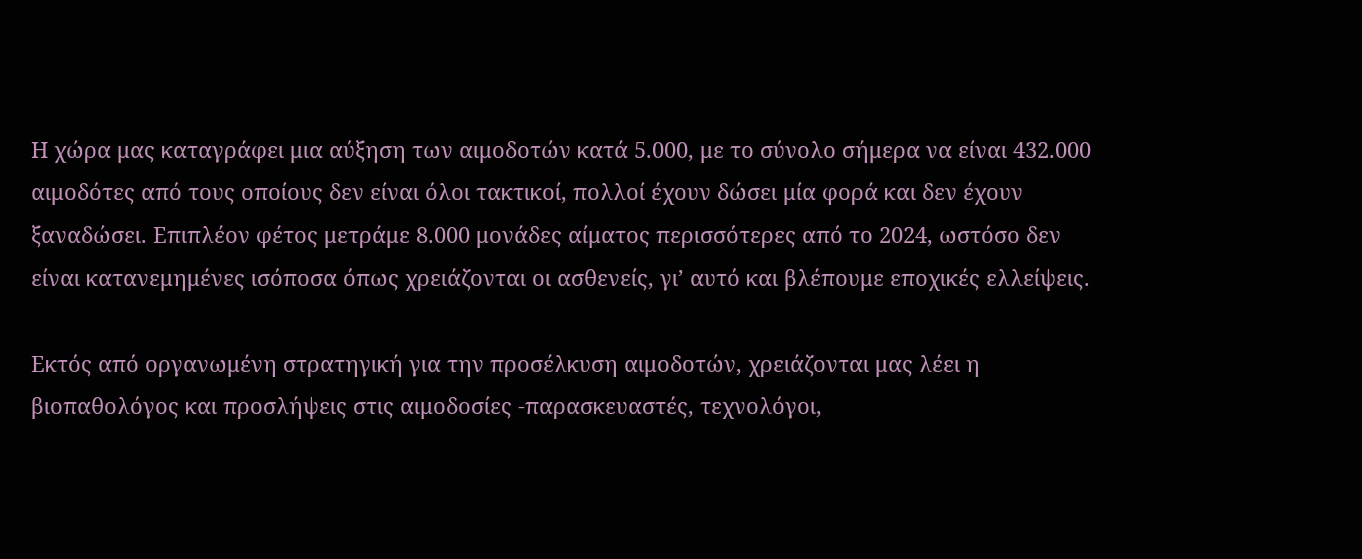Η χώρα μας καταγράφει μια αύξηση των αιμοδοτών κατά 5.000, με το σύνολο σήμερα να είναι 432.000 αιμοδότες από τους οποίους δεν είναι όλοι τακτικοί, πολλοί έχουν δώσει μία φορά και δεν έχουν ξαναδώσει. Επιπλέον φέτος μετράμε 8.000 μονάδες αίματος περισσότερες από το 2024, ωστόσο δεν είναι κατανεμημένες ισόποσα όπως χρειάζονται οι ασθενείς, γι’ αυτό και βλέπουμε εποχικές ελλείψεις.

Εκτός από οργανωμένη στρατηγική για την προσέλκυση αιμοδοτών, χρειάζονται μας λέει η βιοπαθολόγος και προσλήψεις στις αιμοδοσίες -παρασκευαστές, τεχνολόγοι,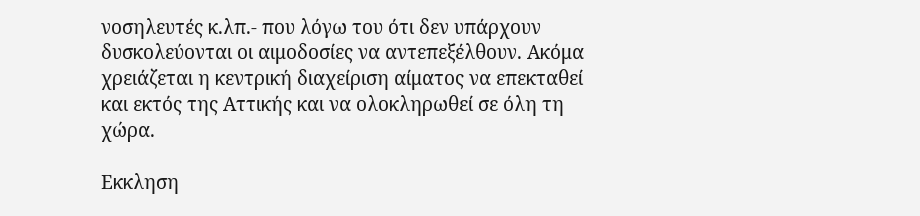νοσηλευτές κ.λπ.- που λόγω του ότι δεν υπάρχουν δυσκολεύονται οι αιμοδοσίες να αντεπεξέλθουν. Ακόμα χρειάζεται η κεντρική διαχείριση αίματος να επεκταθεί και εκτός της Αττικής και να ολοκληρωθεί σε όλη τη χώρα.

Εκκληση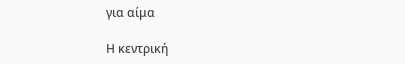για αίμα

Η κεντρική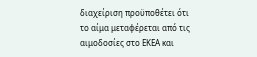διαχείριση προϋποθέτει ότι το αίμα μεταφέρεται από τις αιμοδοσίες στο ΕΚΕΑ και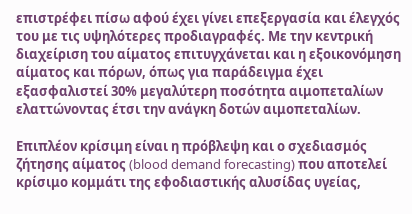επιστρέφει πίσω αφού έχει γίνει επεξεργασία και έλεγχός του με τις υψηλότερες προδιαγραφές. Με την κεντρική διαχείριση του αίματος επιτυγχάνεται και η εξοικονόμηση αίματος και πόρων, όπως για παράδειγμα έχει εξασφαλιστεί 30% μεγαλύτερη ποσότητα αιμοπεταλίων ελαττώνοντας έτσι την ανάγκη δοτών αιμοπεταλίων.

Επιπλέον κρίσιμη είναι η πρόβλεψη και ο σχεδιασμός ζήτησης αίματος (blood demand forecasting) που αποτελεί κρίσιμο κομμάτι της εφοδιαστικής αλυσίδας υγείας,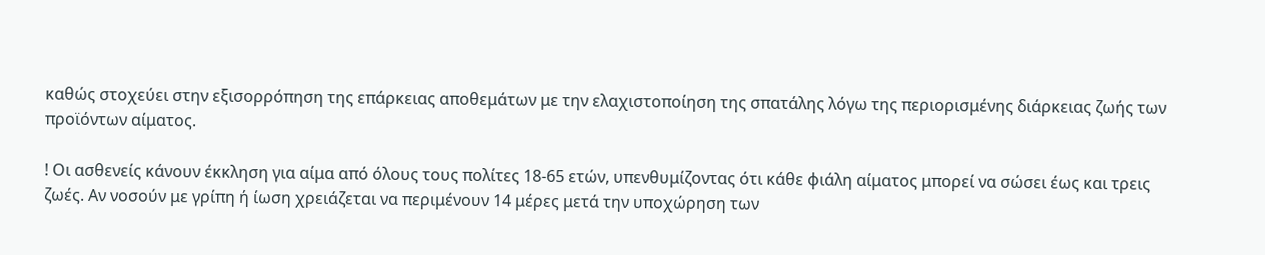καθώς στοχεύει στην εξισορρόπηση της επάρκειας αποθεμάτων με την ελαχιστοποίηση της σπατάλης λόγω της περιορισμένης διάρκειας ζωής των προϊόντων αίματος.

! Οι ασθενείς κάνουν έκκληση για αίμα από όλους τους πολίτες 18-65 ετών, υπενθυμίζοντας ότι κάθε φιάλη αίματος μπορεί να σώσει έως και τρεις ζωές. Αν νοσούν με γρίπη ή ίωση χρειάζεται να περιμένουν 14 μέρες μετά την υποχώρηση των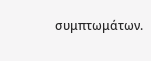συμπτωμάτων.